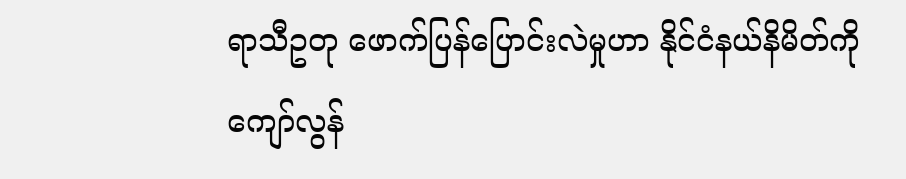ရာသီဥတု ဖောက်ပြန်ပြောင်းလဲမှုဟာ နိုင်ငံနယ်နိမိတ်ကို ကျော်လွန်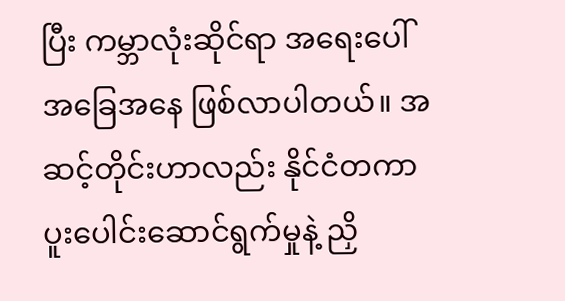ပြီး ကမ္ဘာလုံးဆိုင်ရာ အရေးပေါ်အခြေအနေ ဖြစ်လာပါတယ်။ အဆင့်တိုင်းဟာလည်း နိုင်ငံတကာ ပူးပေါင်းဆောင်ရွက်မှုနဲ့ ညှိ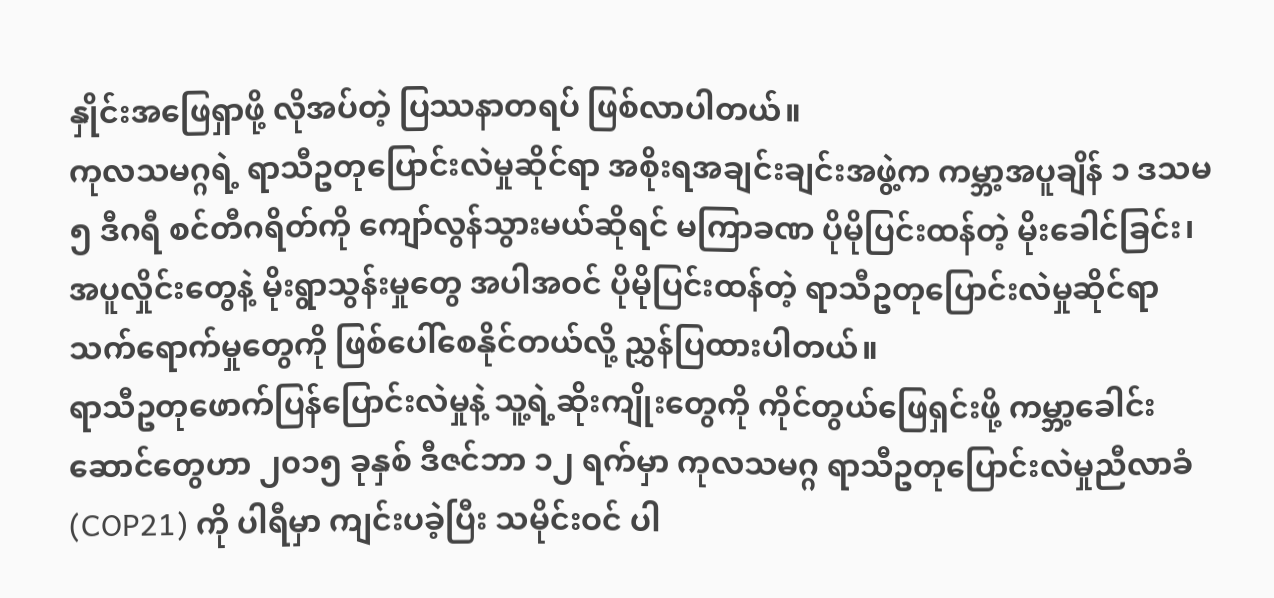နှိုင်းအဖြေရှာဖို့ လိုအပ်တဲ့ ပြဿနာတရပ် ဖြစ်လာပါတယ်။
ကုလသမဂ္ဂရဲ့ ရာသီဥတုပြောင်းလဲမှုဆိုင်ရာ အစိုးရအချင်းချင်းအဖွဲ့က ကမ္ဘာ့အပူချိန် ၁ ဒသမ ၅ ဒီဂရီ စင်တီဂရိတ်ကို ကျော်လွန်သွားမယ်ဆိုရင် မကြာခဏ ပိုမိုပြင်းထန်တဲ့ မိုးခေါင်ခြင်း၊ အပူလှိုင်းတွေနဲ့ မိုးရွာသွန်းမှုတွေ အပါအဝင် ပိုမိုပြင်းထန်တဲ့ ရာသီဥတုပြောင်းလဲမှုဆိုင်ရာ သက်ရောက်မှုတွေကို ဖြစ်ပေါ်စေနိုင်တယ်လို့ ညွှန်ပြထားပါတယ်။
ရာသီဥတုဖောက်ပြန်ပြောင်းလဲမှုနဲ့ သူ့ရဲ့ဆိုးကျိုးတွေကို ကိုင်တွယ်ဖြေရှင်းဖို့ ကမ္ဘာ့ခေါင်းဆောင်တွေဟာ ၂၀၁၅ ခုနှစ် ဒီဇင်ဘာ ၁၂ ရက်မှာ ကုလသမဂ္ဂ ရာသီဥတုပြောင်းလဲမှုညီလာခံ (COP21) ကို ပါရီမှာ ကျင်းပခဲ့ပြီး သမိုင်းဝင် ပါ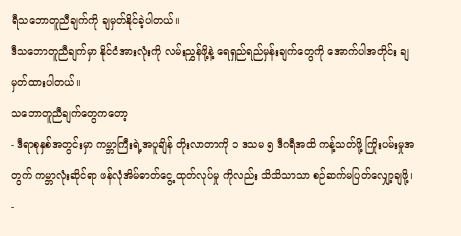ရီသဘောတူညီချက်ကို ချမှတ်နိုင်ခဲ့ပါတယ်။
ဒီသဘောတူညီချက်မှာ နိုင်ငံအားလုံးကို လမ်းညွှန်ဖို့နဲ့ ရေရှည်ရည်မှန်းချက်တွေကို အောက်ပါအတိုင်း ချမှတ်ထားပါတယ်။
သဘောတူညီချက်တွေကတော့
- ဒီရာစုနှစ်အတွင်းမှာ ကမ္ဘာကြီးရဲ့အပူချိန် တိုးလာတာကို ၁ ဒသမ ၅ ဒီဂရီအထိ ကန့်သတ်ဖို့ ကြိုးပမ်းမှုအတွက် ကမ္ဘာလုံးဆိုင်ရာ ဖန်လုံအိမ်ဓာတ်ငွေ့ ထုတ်လုပ်မှု ကိုလည်း သိသိသာသာ စဉ်ဆက်မပြတ်လျှော့ချဖို့၊
-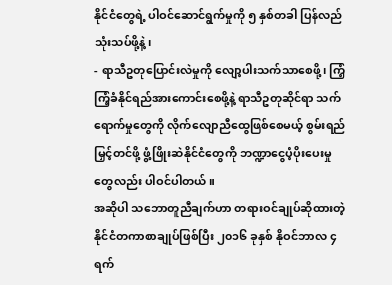နိုင်ငံတွေရဲ့ ပါဝင်ဆောင်ရွက်မှုကို ၅ နှစ်တခါ ပြန်လည်သုံးသပ်ဖို့နဲ့၊
- ရာသီဥတုပြောင်းလဲမှုကို လျော့ပါးသက်သာစေဖို့၊ ကြံ့ကြံ့ခံနိုင်ရည်အားကောင်းစေဖို့နဲ့ ရာသီဥတုဆိုင်ရာ သက်ရောက်မှုတွေကို လိုက်လျောညီထွေဖြစ်စေမယ့် စွမ်းရည်မြှင့်တင်ဖို့ ဖွံ့ဖြိုးဆဲနိုင်ငံတွေကို ဘဏ္ဍာငွေပံ့ပိုးပေးမှုတွေလည်း ပါဝင်ပါတယ်။
အဆိုပါ သဘောတူညီချက်ဟာ တရားဝင်ချုပ်ဆိုထားတဲ့ နိုင်ငံတကာစာချုပ်ဖြစ်ပြီး ၂၀၁၆ ခုနှစ် နိုဝင်ဘာလ ၄ ရက်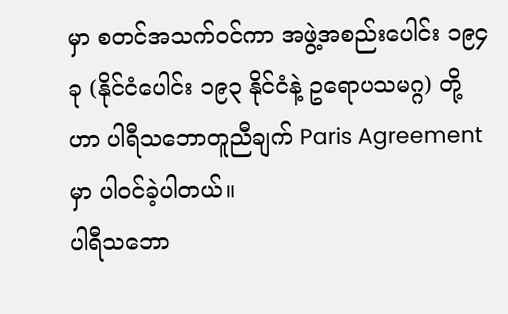မှာ စတင်အသက်ဝင်ကာ အဖွဲ့အစည်းပေါင်း ၁၉၄ ခု (နိုင်ငံပေါင်း ၁၉၃ နိုင်ငံနဲ့ ဥရောပသမဂ္ဂ) တို့ဟာ ပါရီသဘောတူညီချက် Paris Agreement မှာ ပါဝင်ခဲ့ပါတယ်။
ပါရီသဘော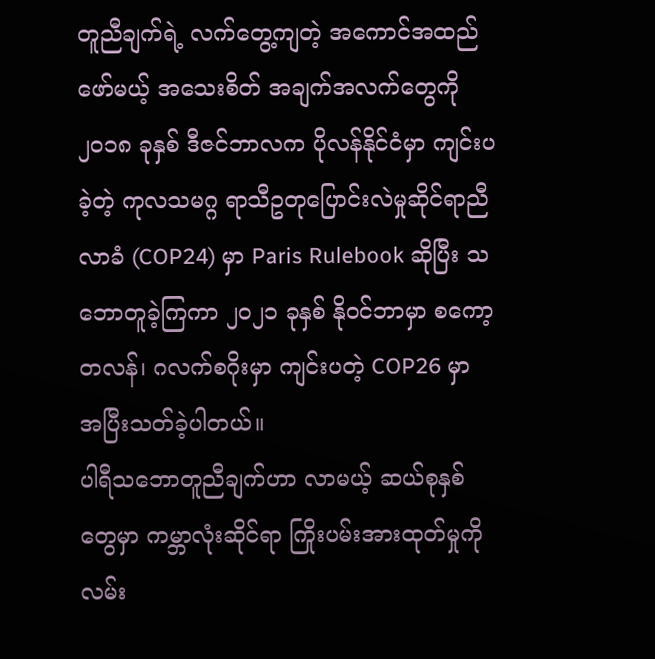တူညီချက်ရဲ့ လက်တွေ့ကျတဲ့ အကောင်အထည်ဖော်မယ့် အသေးစိတ် အချက်အလက်တွေကို ၂၀၁၈ ခုနှစ် ဒီဇင်ဘာလက ပိုလန်နိုင်ငံမှာ ကျင်းပခဲ့တဲ့ ကုလသမဂ္ဂ ရာသီဥတုပြောင်းလဲမှုဆိုင်ရာညီလာခံ (COP24) မှာ Paris Rulebook ဆိုပြီး သဘောတူခဲ့ကြကာ ၂၀၂၁ ခုနှစ် နိုဝင်ဘာမှာ စကော့တလန်၊ ဂလက်စဂိုးမှာ ကျင်းပတဲ့ COP26 မှာ အပြီးသတ်ခဲ့ပါတယ်။
ပါရီသဘောတူညီချက်ဟာ လာမယ့် ဆယ်စုနှစ်တွေမှာ ကမ္ဘာလုံးဆိုင်ရာ ကြိုးပမ်းအားထုတ်မှုကို လမ်း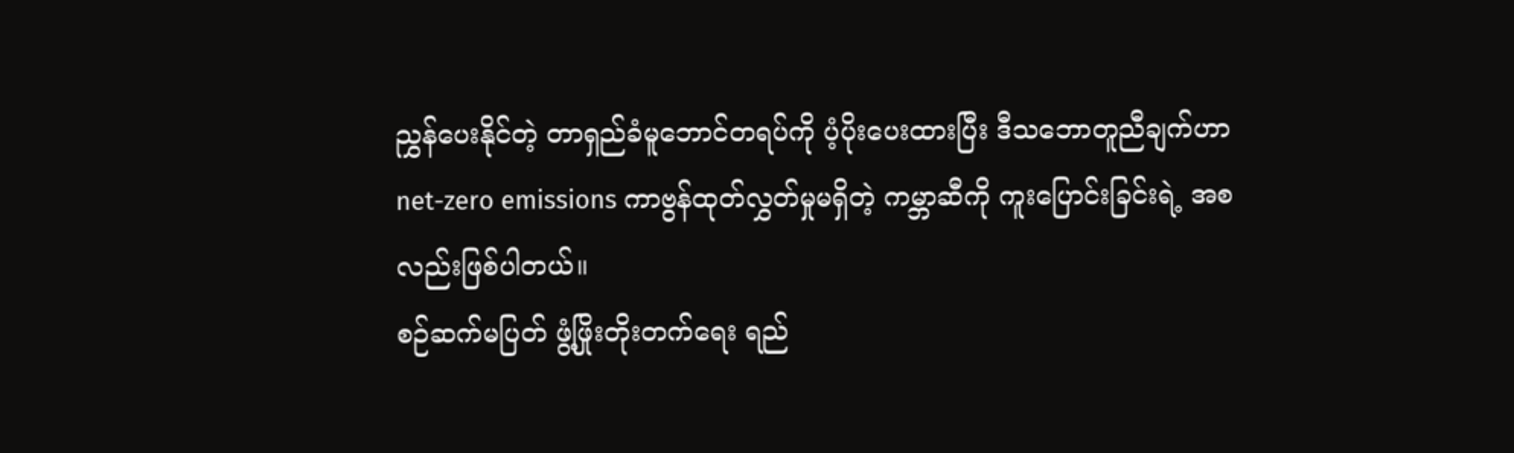ညွှန်ပေးနိုင်တဲ့ တာရှည်ခံမူဘောင်တရပ်ကို ပံ့ပိုးပေးထားပြီး ဒီသဘောတူညီချက်ဟာ net-zero emissions ကာဗွန်ထုတ်လွှတ်မှုမရှိတဲ့ ကမ္ဘာဆီကို ကူးပြောင်းခြင်းရဲ့ အစလည်းဖြစ်ပါတယ်။
စဉ်ဆက်မပြတ် ဖွံ့ဖြိုးတိုးတက်ရေး ရည်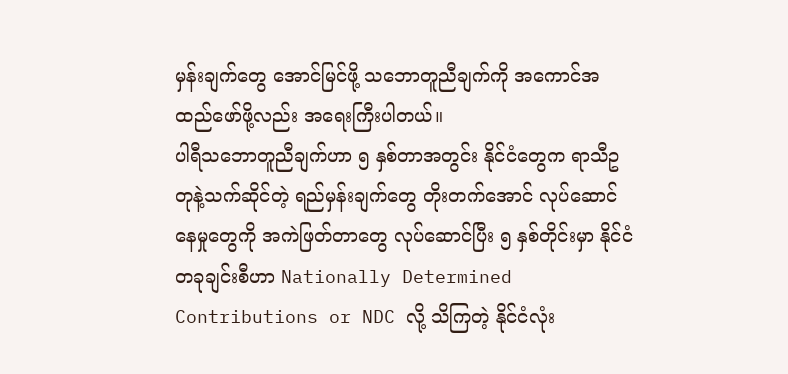မှန်းချက်တွေ အောင်မြင်ဖို့ သဘောတူညီချက်ကို အကောင်အထည်ဖော်ဖို့လည်း အရေးကြီးပါတယ်။
ပါရီသဘောတူညီချက်ဟာ ၅ နှစ်တာအတွင်း နိုင်ငံတွေက ရာသီဥတုနဲ့သက်ဆိုင်တဲ့ ရည်မှန်းချက်တွေ တိုးတက်အောင် လုပ်ဆောင်နေမှုတွေကို အကဲဖြတ်တာတွေ လုပ်ဆောင်ပြီး ၅ နှစ်တိုင်းမှာ နိုင်ငံတခုချင်းစီဟာ Nationally Determined Contributions or NDC လို့ သိကြတဲ့ နိုင်ငံလုံး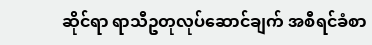ဆိုင်ရာ ရာသီဥတုလုပ်ဆောင်ချက် အစီရင်ခံစာ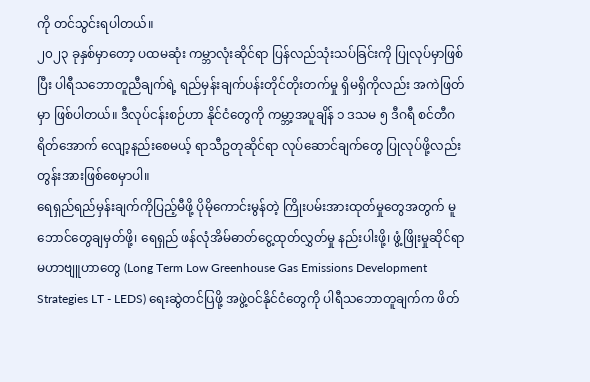ကို တင်သွင်းရပါတယ်။
၂၀၂၃ ခုနှစ်မှာတော့ ပထမဆုံး ကမ္ဘာလုံးဆိုင်ရာ ပြန်လည်သုံးသပ်ခြင်းကို ပြုလုပ်မှာဖြစ်ပြီး ပါရီသဘောတူညီချက်ရဲ့ ရည်မှန်းချက်ပန်းတိုင်တိုးတက်မှု ရှိမရှိကိုလည်း အကဲဖြတ်မှာ ဖြစ်ပါတယ်။ ဒီလုပ်ငန်းစဉ်ဟာ နိုင်ငံတွေကို ကမ္ဘာ့အပူချိန် ၁ ဒသမ ၅ ဒီဂရီ စင်တီဂရိတ်အောက် လျော့နည်းစေမယ့် ရာသီဥတုဆိုင်ရာ လုပ်ဆောင်ချက်တွေ ပြုလုပ်ဖို့လည်း တွန်းအားဖြစ်စေမှာပါ။
ရေရှည်ရည်မှန်းချက်ကိုပြည့်မီဖို့ ပိုမိုကောင်းမွန်တဲ့ ကြိုးပမ်းအားထုတ်မှုတွေအတွက် မူဘောင်တွေချမှတ်ဖို့၊ ရေရှည် ဖန်လုံအိမ်ဓာတ်ငွေ့ထုတ်လွှတ်မှု နည်းပါးဖို့၊ ဖွံ့ဖြိုးမှုဆိုင်ရာ မဟာဗျူဟာတွေ (Long Term Low Greenhouse Gas Emissions Development Strategies LT - LEDS) ရေးဆွဲတင်ပြဖို့ အဖွဲ့ဝင်နိုင်ငံတွေကို ပါရီသဘောတူချက်က ဖိတ်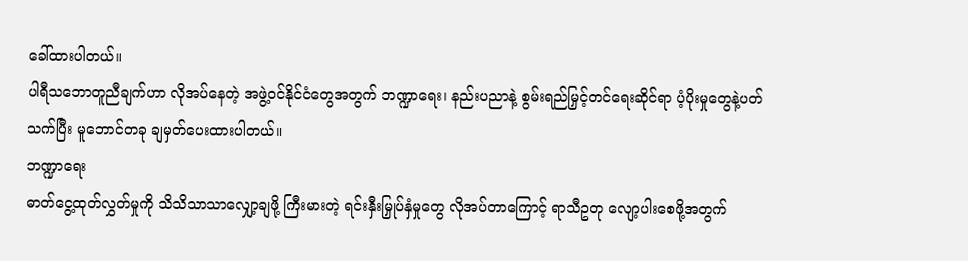ခေါ်ထားပါတယ်။
ပါရီသဘောတူညီချက်ဟာ လိုအပ်နေတဲ့ အဖွဲ့ဝင်နိုင်ငံတွေအတွက် ဘဏ္ဍာရေး၊ နည်းပညာနဲ့ စွမ်းရည်မြှင့်တင်ရေးဆိုင်ရာ ပံ့ပိုးမှုတွေနဲ့ပတ်သက်ပြီး မူဘောင်တခု ချမှတ်ပေးထားပါတယ်။
ဘဏ္ဍာရေး
ဓာတ်ငွေ့ထုတ်လွှတ်မှုကို သိသိသာသာလျှော့ချဖို့ ကြီးမားတဲ့ ရင်းနှီးမြှုပ်နှံမှုတွေ လိုအပ်တာကြောင့် ရာသီဥတု လျော့ပါးစေဖို့အတွက်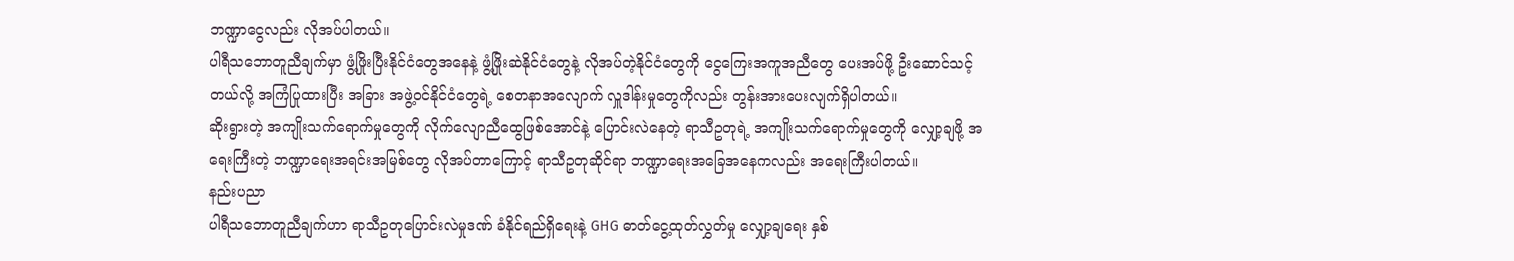ဘဏ္ဍာငွေလည်း လိုအပ်ပါတယ်။
ပါရီသဘောတူညီချက်မှာ ဖွံ့ဖြိုးပြီးနိုင်ငံတွေအနေနဲ့ ဖွံ့ဖြိုးဆဲနိုင်ငံတွေနဲ့ လိုအပ်တဲ့နိုင်ငံတွေကို ငွေကြေးအကူအညီတွေ ပေးအပ်ဖို့ ဦးဆောင်သင့်တယ်လို့ အကြံပြုထားပြီး အခြား အဖွဲ့ဝင်နိုင်ငံတွေရဲ့ စေတနာအလျောက် လှူဒါန်းမှုတွေကိုလည်း တွန်းအားပေးလျက်ရှိပါတယ်။
ဆိုးရွားတဲ့ အကျိုးသက်ရောက်မှုတွေကို လိုက်လျောညီထွေဖြစ်အောင်နဲ့ ပြောင်းလဲနေတဲ့ ရာသီဥတုရဲ့ အကျိုးသက်ရောက်မှုတွေကို လျှော့ချဖို့ အရေးကြီးတဲ့ ဘဏ္ဍာရေးအရင်းအမြစ်တွေ လိုအပ်တာကြောင့် ရာသီဥတုဆိုင်ရာ ဘဏ္ဍာရေးအခြေအနေကလည်း အရေးကြီးပါတယ်။
နည်းပညာ
ပါရီသဘောတူညီချက်ဟာ ရာသီဥတုပြောင်းလဲမှုဒဏ် ခံနိုင်ရည်ရှိရေးနဲ့ GHG ဓာတ်ငွေ့ထုတ်လွှတ်မှု လျှော့ချရေး နှစ်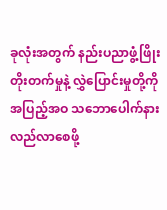ခုလုံးအတွက် နည်းပညာဖွံ့ဖြိုးတိုးတက်မှုနဲ့ လွှဲပြောင်းမှုတို့ကို အပြည့်အဝ သဘောပေါက်နားလည်လာစေဖို့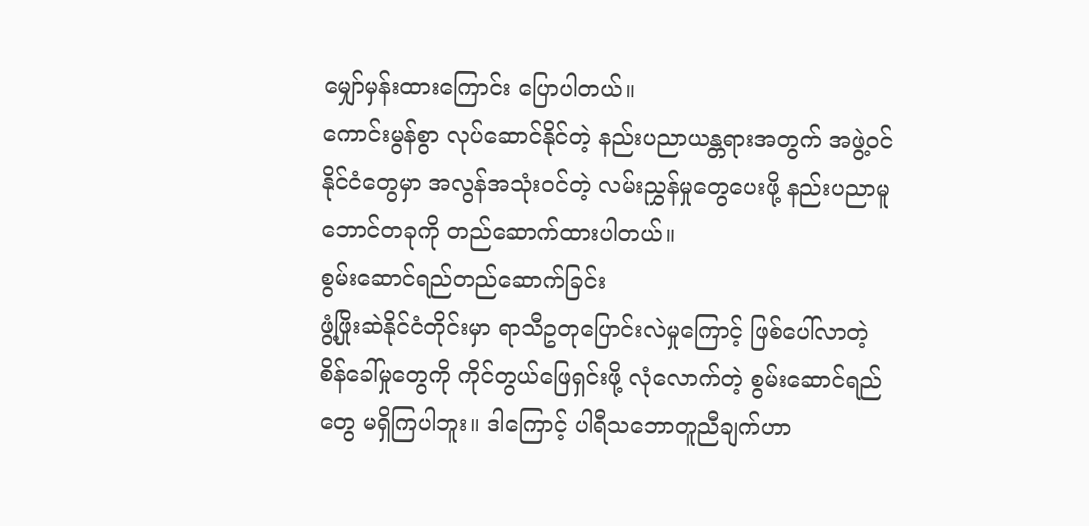မျှော်မှန်းထားကြောင်း ပြောပါတယ်။
ကောင်းမွန်စွာ လုပ်ဆောင်နိုင်တဲ့ နည်းပညာယန္တရားအတွက် အဖွဲ့ဝင်နိုင်ငံတွေမှာ အလွန်အသုံးဝင်တဲ့ လမ်းညွှန်မှုတွေပေးဖို့ နည်းပညာမူဘောင်တခုကို တည်ဆောက်ထားပါတယ်။
စွမ်းဆောင်ရည်တည်ဆောက်ခြင်း
ဖွံ့ဖြိုးဆဲနိုင်ငံတိုင်းမှာ ရာသီဥတုပြောင်းလဲမှုကြောင့် ဖြစ်ပေါ်လာတဲ့ စိန်ခေါ်မှုတွေကို ကိုင်တွယ်ဖြေရှင်းဖို့ လုံလောက်တဲ့ စွမ်းဆောင်ရည်တွေ မရှိကြပါဘူး။ ဒါကြောင့် ပါရီသဘောတူညီချက်ဟာ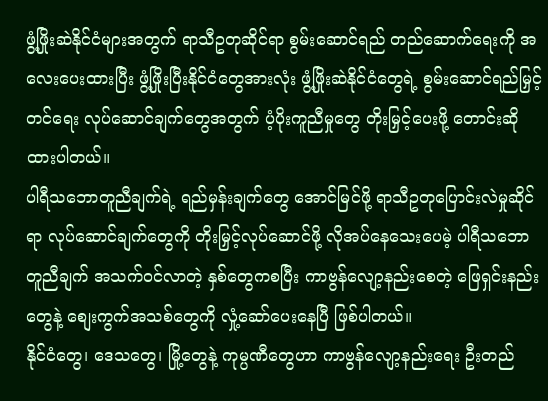ဖွံ့ဖြိုးဆဲနိုင်ငံများအတွက် ရာသီဥတုဆိုင်ရာ စွမ်းဆောင်ရည် တည်ဆောက်ရေးကို အလေးပေးထားပြီး ဖွံ့ဖြိုးပြီးနိုင်ငံတွေအားလုံး ဖွံ့ဖြိုးဆဲနိုင်ငံတွေရဲ့ စွမ်းဆောင်ရည်မြှင့်တင်ရေး လုပ်ဆောင်ချက်တွေအတွက် ပံ့ပိုးကူညီမှုတွေ တိုးမြှင့်ပေးဖို့ တောင်းဆိုထားပါတယ်။
ပါရီသဘောတူညီချက်ရဲ့ ရည်မှန်းချက်တွေ အောင်မြင်ဖို့ ရာသီဥတုပြောင်းလဲမှုဆိုင်ရာ လုပ်ဆောင်ချက်တွေကို တိုးမြှင့်လုပ်ဆောင်ဖို့ လိုအပ်နေသေးပေမဲ့ ပါရီသဘောတူညီချက် အသက်ဝင်လာတဲ့ နှစ်တွေကစပြီး ကာဗွန်လျော့နည်းစေတဲ့ ဖြေရှင်းနည်းတွေနဲ့ စျေးကွက်အသစ်တွေကို လှုံ့ဆော်ပေးနေပြီ ဖြစ်ပါတယ်။
နိုင်ငံတွေ၊ ဒေသတွေ၊ မြို့တွေနဲ့ ကုမ္ပဏီတွေဟာ ကာဗွန်လျော့နည်းရေး ဦးတည်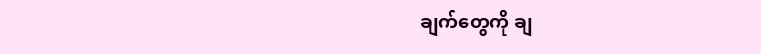ချက်တွေကို ချ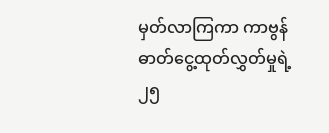မှတ်လာကြကာ ကာဗွန်ဓာတ်ငွေ့ထုတ်လွှတ်မှုရဲ့ ၂၅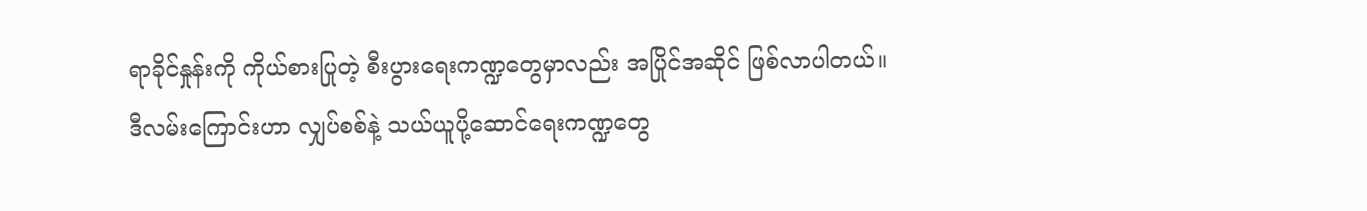ရာခိုင်နှုန်းကို ကိုယ်စားပြုတဲ့ စီးပွားရေးကဏ္ဍတွေမှာလည်း အပြိုင်အဆိုင် ဖြစ်လာပါတယ်။
ဒီလမ်းကြောင်းဟာ လျှပ်စစ်နဲ့ သယ်ယူပို့ဆောင်ရေးကဏ္ဍတွေ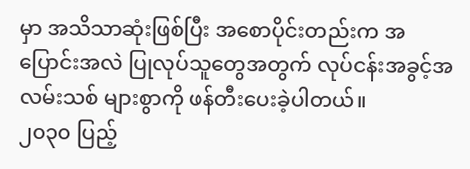မှာ အသိသာဆုံးဖြစ်ပြီး အစောပိုင်းတည်းက အပြောင်းအလဲ ပြုလုပ်သူတွေအတွက် လုပ်ငန်းအခွင့်အလမ်းသစ် များစွာကို ဖန်တီးပေးခဲ့ပါတယ်။
၂၀၃၀ ပြည့်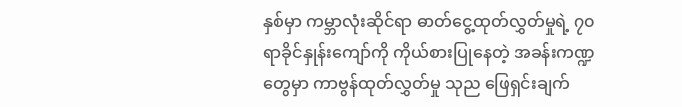နှစ်မှာ ကမ္ဘာလုံးဆိုင်ရာ ဓာတ်ငွေ့ထုတ်လွှတ်မှုရဲ့ ၇၀ ရာခိုင်နှုန်းကျော်ကို ကိုယ်စားပြုနေတဲ့ အခန်းကဏ္ဍတွေမှာ ကာဗွန်ထုတ်လွှတ်မှု သုည ဖြေရှင်းချက်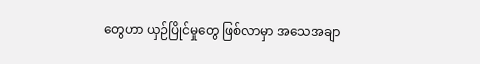တွေဟာ ယှဉ်ပြိုင်မှုတွေ ဖြစ်လာမှာ အသေအချာ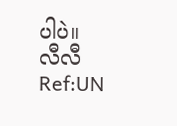ပါပဲ။
လီလီ
Ref:UN